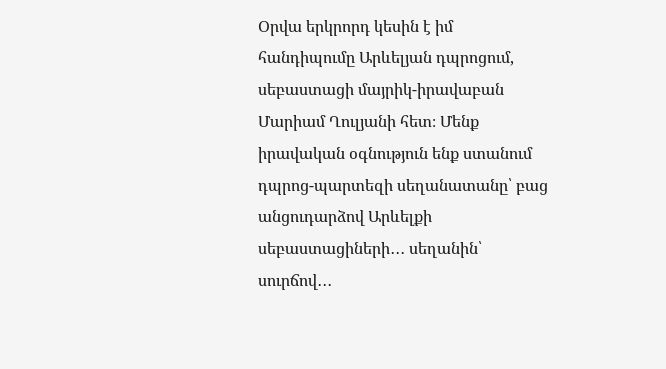Օրվա երկրորդ կեսին է իմ հանդիպումը Արևելյան դպրոցում, սեբաստացի մայրիկ-իրավաբան Մարիամ Ղուլյանի հետ։ Մենք իրավական օգնություն ենք ստանում դպրոց-պարտեզի սեղանատանը՝ բաց անցուդարձով Արևելքի սեբաստացիների․․․ սեղանին՝ սուրճով․․․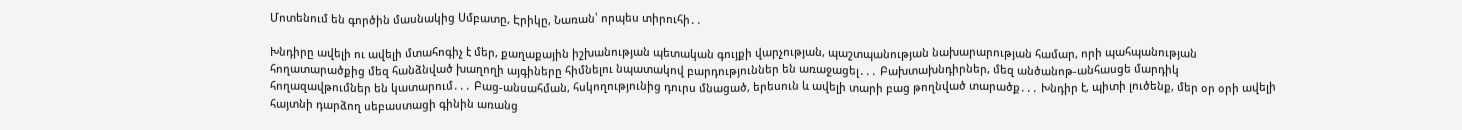Մոտենում են գործին մասնակից Սմբատը, Էրիկը, Նառան՝ որպես տիրուհի․․

Խնդիրը ավելի ու ավելի մտահոգիչ է մեր, քաղաքային իշխանության պետական գույքի վարչության, պաշտպանության նախարարության համար, որի պահպանության հողատարածքից մեզ հանձնված խաղողի այգիները հիմնելու նպատակով բարդություններ են առաջացել․․․ Բախտախնդիրներ, մեզ անծանոթ-անհասցե մարդիկ հողազավթումներ են կատարում․․․ Բաց-անսահման, հսկողությունից դուրս մնացած, երեսուն և ավելի տարի բաց թողնված տարածք․․․ Խնդիր է, պիտի լուծենք, մեր օր օրի ավելի հայտնի դարձող սեբաստացի գինին առանց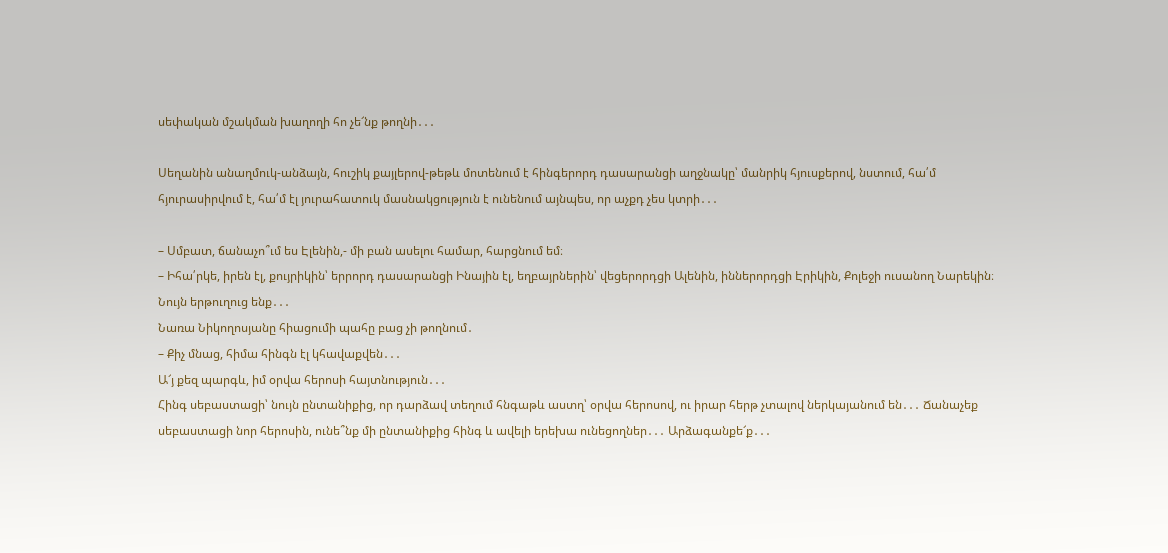սեփական մշակման խաղողի հո չե՜նք թողնի․․․

Սեղանին անաղմուկ-անձայն, հուշիկ քայլերով-թեթև մոտենում է հինգերորդ դասարանցի աղջնակը՝ մանրիկ հյուսքերով, նստում, հա՛մ հյուրասիրվում է, հա՛մ էլ յուրահատուկ մասնակցություն է ունենում այնպես, որ աչքդ չես կտրի․․․

– Սմբատ, ճանաչո՞ւմ ես Էլենին,- մի բան ասելու համար, հարցնում եմ։
– Իհա՛րկե, իրեն էլ, քույրիկին՝ երրորդ դասարանցի Ինային էլ, եղբայրներին՝ վեցերորդցի Ալենին, իններորդցի Էրիկին, Քոլեջի ուսանող Նարեկին։ Նույն երթուղուց ենք․․․
Նառա Նիկողոսյանը հիացումի պահը բաց չի թողնում․
– Քիչ մնաց, հիմա հինգն էլ կհավաքվեն․․․
Ա՜յ քեզ պարգև, իմ օրվա հերոսի հայտնություն․․․
Հինգ սեբաստացի՝ նույն ընտանիքից, որ դարձավ տեղում հնգաթև աստղ՝ օրվա հերոսով, ու իրար հերթ չտալով ներկայանում են․․․ Ճանաչեք սեբաստացի նոր հերոսին, ունե՞նք մի ընտանիքից հինգ և ավելի երեխա ունեցողներ․․․ Արձագանքե՜ք․․․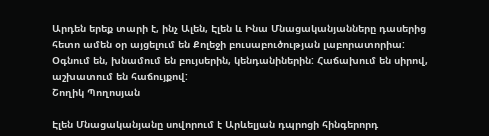Արդեն երեք տարի է, ինչ Ալեն, Էլեն և Ինա Մնացականյանները դասերից հետո ամեն օր այցելում են Քոլեջի բուսաբուծության լաբորատորիա: Օգնում են, խնամում են բույսերին, կենդանիներին: Հաճախում են սիրով, աշխատում են հաճույքով:
Շողիկ Պողոսյան

Էլեն Մնացականյանը սովորում է Արևելյան դպրոցի հինգերորդ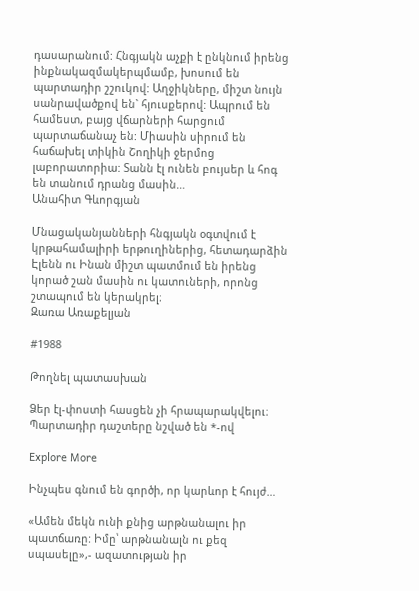դասարանում: Հնգյակն աչքի է ընկնում իրենց ինքնակազմակերպմամբ, խոսում են պարտադիր շշուկով: Աղջիկները, միշտ նույն սանրավածքով են` հյուսքերով: Ապրում են համեստ, բայց վճարների հարցում պարտաճանաչ են: Միասին սիրում են հաճախել տիկին Շողիկի ջերմոց լաբորատորիա: Տանն էլ ունեն բույսեր և հոգ են տանում դրանց մասին…
Անահիտ Գևորգյան

Մնացականյանների հնգյակն օգտվում է կրթահամալիրի երթուղիներից, հետադարձին Էլենն ու Ինան միշտ պատմում են իրենց կորած շան մասին ու կատուների, որոնց շտապում են կերակրել։
Զառա Առաքելյան

#1988

Թողնել պատասխան

Ձեր էլ-փոստի հասցեն չի հրապարակվելու։ Պարտադիր դաշտերը նշված են *-ով

Explore More

Ինչպես գնում են գործի, որ կարևոր է հույժ…

«Ամեն մեկն ունի քնից արթնանալու իր պատճառը: Իմը՝ արթնանալն ու քեզ սպասելը»,- ազատության իր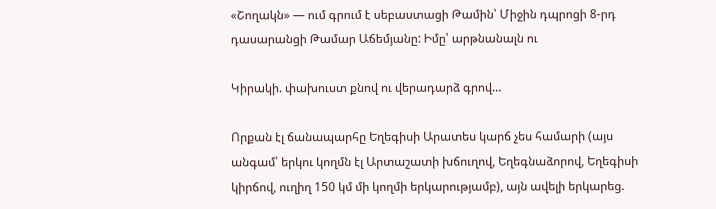«Շողակն» — ում գրում է սեբաստացի Թամին՝ Միջին դպրոցի 8-րդ դասարանցի Թամար Աճեմյանը: Իմը՝ արթնանալն ու

Կիրակի. փախուստ քնով ու վերադարձ գրով…

Որքան էլ ճանապարհը Եղեգիսի Արատես կարճ չես համարի (այս անգամ՝ երկու կողմն էլ Արտաշատի խճուղով, Եղեգնաձորով, Եղեգիսի կիրճով, ուղիղ 150 կմ մի կողմի երկարությամբ), այն ավելի երկարեց.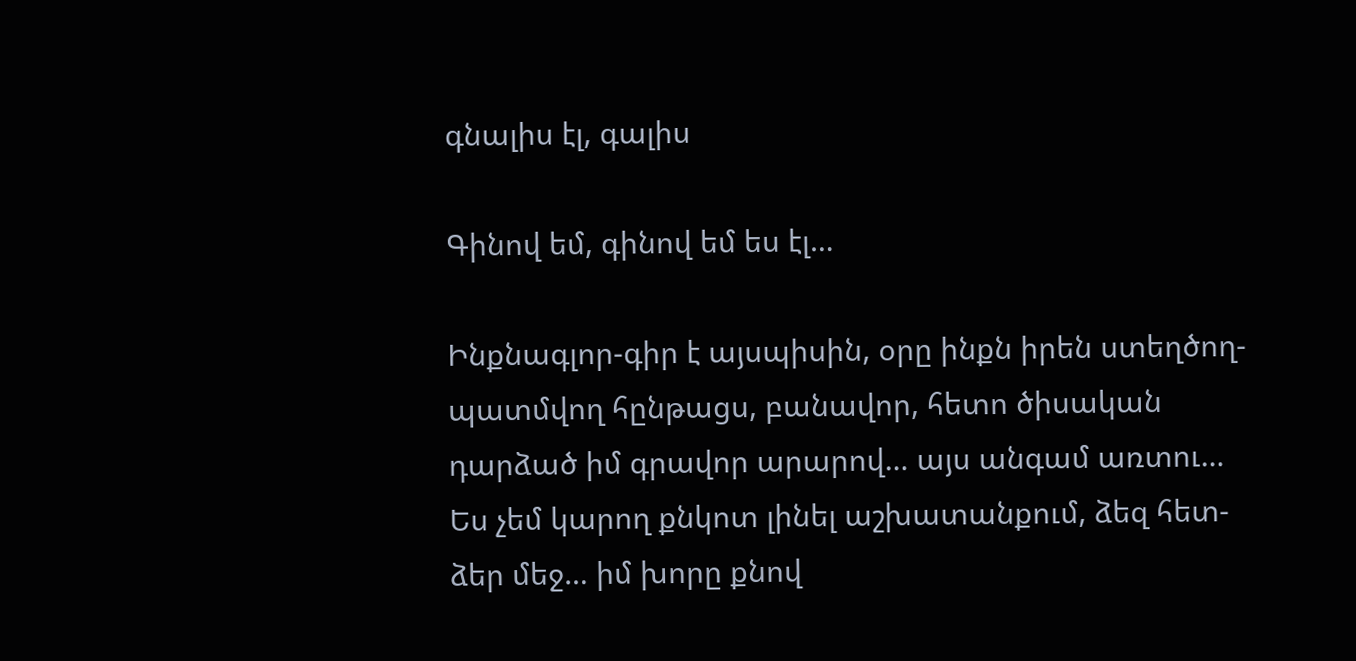գնալիս էլ, գալիս

Գինով եմ, գինով եմ ես էլ…

Ինքնագլոր-գիր է այսպիսին, օրը ինքն իրեն ստեղծող-պատմվող հընթացս, բանավոր, հետո ծիսական դարձած իմ գրավոր արարով… այս անգամ առտու… Ես չեմ կարող քնկոտ լինել աշխատանքում, ձեզ հետ-ձեր մեջ… իմ խորը քնով